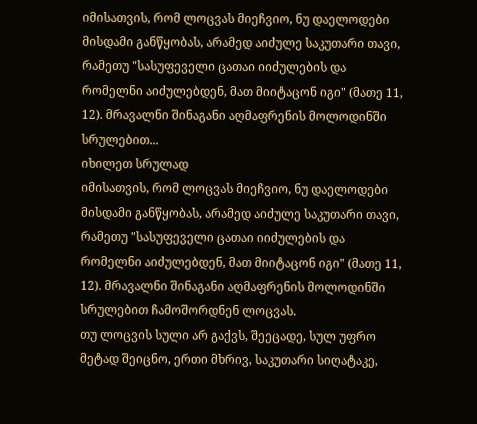იმისათვის, რომ ლოცვას მიეჩვიო, ნუ დაელოდები მისდამი განწყობას, არამედ აიძულე საკუთარი თავი, რამეთუ "სასუფეველი ცათაი იიძულების და რომელნი აიძულებდენ, მათ მიიტაცონ იგი" (მათე 11, 12). მრავალნი შინაგანი აღმაფრენის მოლოდინში სრულებით...
იხილეთ სრულად
იმისათვის, რომ ლოცვას მიეჩვიო, ნუ დაელოდები მისდამი განწყობას, არამედ აიძულე საკუთარი თავი, რამეთუ "სასუფეველი ცათაი იიძულების და რომელნი აიძულებდენ, მათ მიიტაცონ იგი" (მათე 11, 12). მრავალნი შინაგანი აღმაფრენის მოლოდინში სრულებით ჩამოშორდნენ ლოცვას.
თუ ლოცვის სული არ გაქვს, შეეცადე, სულ უფრო მეტად შეიცნო, ერთი მხრივ, საკუთარი სიღატაკე,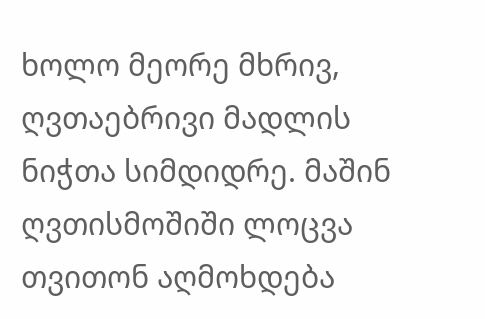ხოლო მეორე მხრივ, ღვთაებრივი მადლის ნიჭთა სიმდიდრე. მაშინ ღვთისმოშიში ლოცვა თვითონ აღმოხდება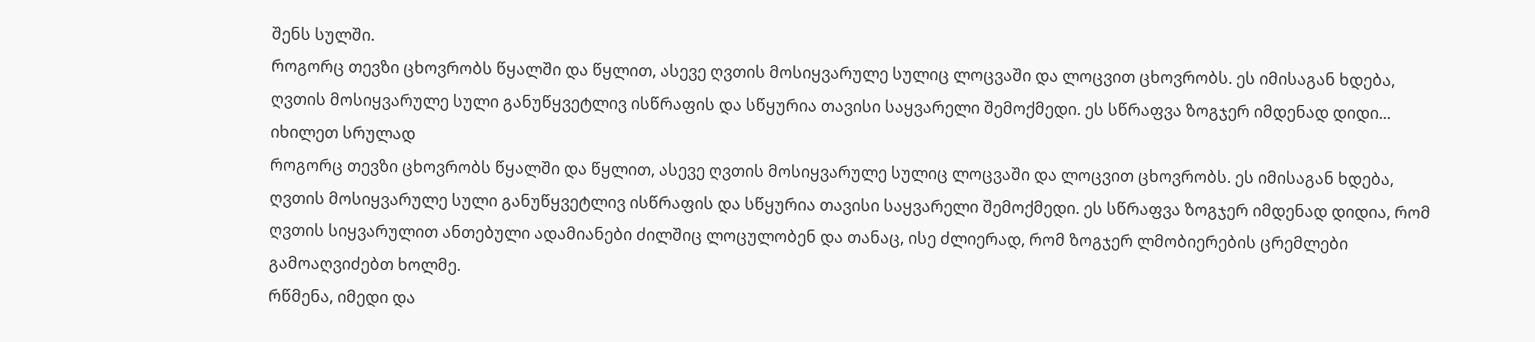შენს სულში.
როგორც თევზი ცხოვრობს წყალში და წყლით, ასევე ღვთის მოსიყვარულე სულიც ლოცვაში და ლოცვით ცხოვრობს. ეს იმისაგან ხდება, ღვთის მოსიყვარულე სული განუწყვეტლივ ისწრაფის და სწყურია თავისი საყვარელი შემოქმედი. ეს სწრაფვა ზოგჯერ იმდენად დიდი...
იხილეთ სრულად
როგორც თევზი ცხოვრობს წყალში და წყლით, ასევე ღვთის მოსიყვარულე სულიც ლოცვაში და ლოცვით ცხოვრობს. ეს იმისაგან ხდება, ღვთის მოსიყვარულე სული განუწყვეტლივ ისწრაფის და სწყურია თავისი საყვარელი შემოქმედი. ეს სწრაფვა ზოგჯერ იმდენად დიდია, რომ ღვთის სიყვარულით ანთებული ადამიანები ძილშიც ლოცულობენ და თანაც, ისე ძლიერად, რომ ზოგჯერ ლმობიერების ცრემლები გამოაღვიძებთ ხოლმე.
რწმენა, იმედი და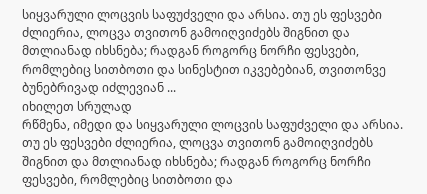სიყვარული ლოცვის საფუძველი და არსია. თუ ეს ფესვები ძლიერია, ლოცვა თვითონ გამოიღვიძებს შიგნით და მთლიანად იხსნება; რადგან როგორც ნორჩი ფესვები, რომლებიც სითბოთი და სინესტით იკვებებიან, თვითონვე ბუნებრივად იძლევიან ...
იხილეთ სრულად
რწმენა, იმედი და სიყვარული ლოცვის საფუძველი და არსია. თუ ეს ფესვები ძლიერია, ლოცვა თვითონ გამოიღვიძებს შიგნით და მთლიანად იხსნება; რადგან როგორც ნორჩი ფესვები, რომლებიც სითბოთი და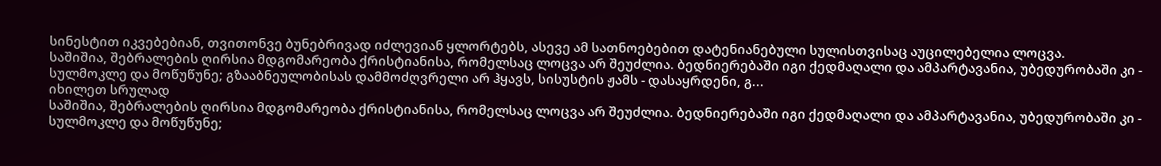სინესტით იკვებებიან, თვითონვე ბუნებრივად იძლევიან ყლორტებს, ასევე ამ სათნოებებით დატენიანებული სულისთვისაც აუცილებელია ლოცვა.
საშიშია, შებრალების ღირსია მდგომარეობა ქრისტიანისა, რომელსაც ლოცვა არ შეუძლია. ბედნიერებაში იგი ქედმაღალი და ამპარტავანია, უბედურობაში კი - სულმოკლე და მოწუწუნე; გზააბნეულობისას დამმოძღვრელი არ ჰყავს, სისუსტის ჟამს - დასაყრდენი, გ...
იხილეთ სრულად
საშიშია, შებრალების ღირსია მდგომარეობა ქრისტიანისა, რომელსაც ლოცვა არ შეუძლია. ბედნიერებაში იგი ქედმაღალი და ამპარტავანია, უბედურობაში კი - სულმოკლე და მოწუწუნე;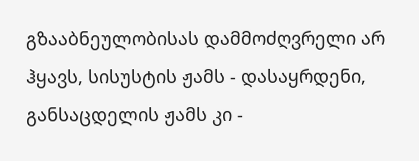გზააბნეულობისას დამმოძღვრელი არ ჰყავს, სისუსტის ჟამს - დასაყრდენი, განსაცდელის ჟამს კი -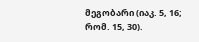მეგობარი (იაკ. 5, 16; რომ. 15, 30).